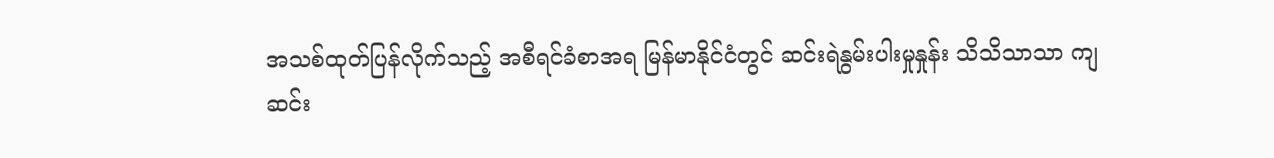အသစ်ထုတ်ပြန်လိုက်သည့် အစီရင်ခံစာအရ မြန်မာနိုင်ငံတွင် ဆင်းရဲနွမ်းပါးမှုနှုန်း သိသိသာသာ ကျဆင်း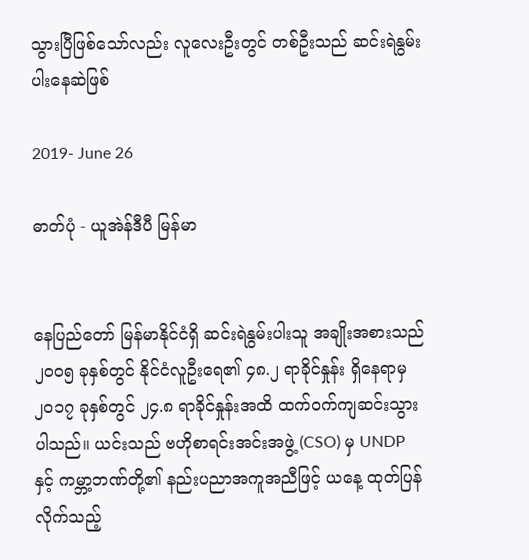သွားပြီဖြစ်သော်လည်း လူလေးဦးတွင် တစ်ဦးသည် ဆင်းရဲနွမ်းပါးနေဆဲဖြစ်

2019- June 26

ဓာတ်ပုံ - ယူအဲန်ဒီပီ မြန်မာ


နေပြည်တော် မြန်မာနိုင်ငံရှိ ဆင်းရဲနွမ်းပါးသူ အချိုးအစားသည် ၂၀၀၅ ခုနှစ်တွင် နိုင်ငံလူဦးရေ၏ ၄၈.၂ ရာခိုင်နှုန်း ရှိနေရာမှ ၂၀၁၇ ခုနှစ်တွင် ၂၄.၈ ရာခိုင်နှုန်းအထိ ထက်ဝက်ကျဆင်းသွားပါသည်။ ယင်းသည် ဗဟိုစာရင်းအင်းအဖွဲ့ (CSO) မှ UNDP နှင့် ကမ္ဘာ့ဘဏ်တို့၏ နည်းပညာအကူအညီဖြင့် ယနေ့ ထုတ်ပြန်လိုက်သည့်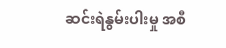ဆင်းရဲနွမ်းပါးမှု အစီ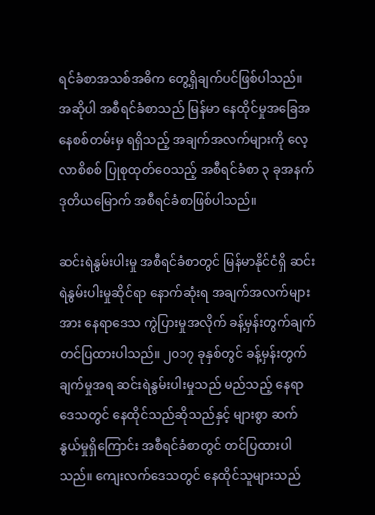ရင်ခံစာအသစ်အဓိက တွေ့ရှိချက်ပင်ဖြစ်ပါသည်။ အဆိုပါ အစီရင်ခံစာသည် မြန်မာ နေထိုင်မှုအခြေအနေစစ်တမ်းမှ ရရှိသည့် အချက်အလက်များကို လေ့လာစိစစ် ပြုစုထုတ်ဝေသည့် အစီရင်ခံစာ ၃ ခုအနက် ဒုတိယမြောက် အစီရင်ခံစာဖြစ်ပါသည်။

ဆင်းရဲနွမ်းပါးမှု အစီရင်ခံစာတွင် မြန်မာနိုင်ငံရှိ ဆင်းရဲနွမ်းပါးမှုဆိုင်ရာ နောက်ဆုံးရ အချက်အလက်များအား နေရာဒေသ ကွဲပြားမှုအလိုက် ခန့်မှန်းတွက်ချက်တင်ပြထားပါသည်။ ၂၀၁၇ ခုနှစ်တွင် ခန့်မှန်းတွက်ချက်မှုအရ ဆင်းရဲနွမ်းပါးမှုသည် မည်သည့် နေရာဒေသတွင် နေထိုင်သည်ဆိုသည်နှင့် များစွာ ဆက်နွယ်မှုရှိကြောင်း အစီရင်ခံစာတွင် တင်ပြထားပါသည်။ ကျေးလက်ဒေသတွင် နေထိုင်သူများသည်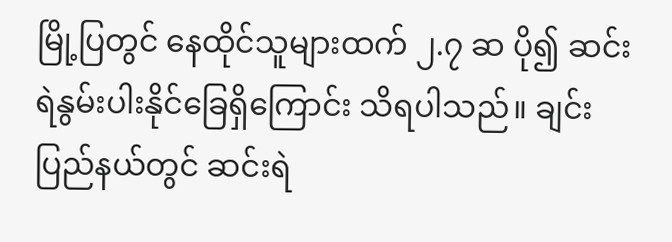မြို့ပြတွင် နေထိုင်သူများထက် ၂.၇ ဆ ပို၍ ဆင်းရဲနွမ်းပါးနိုင်ခြေရှိကြောင်း သိရပါသည်။ ချင်းပြည်နယ်တွင် ဆင်းရဲ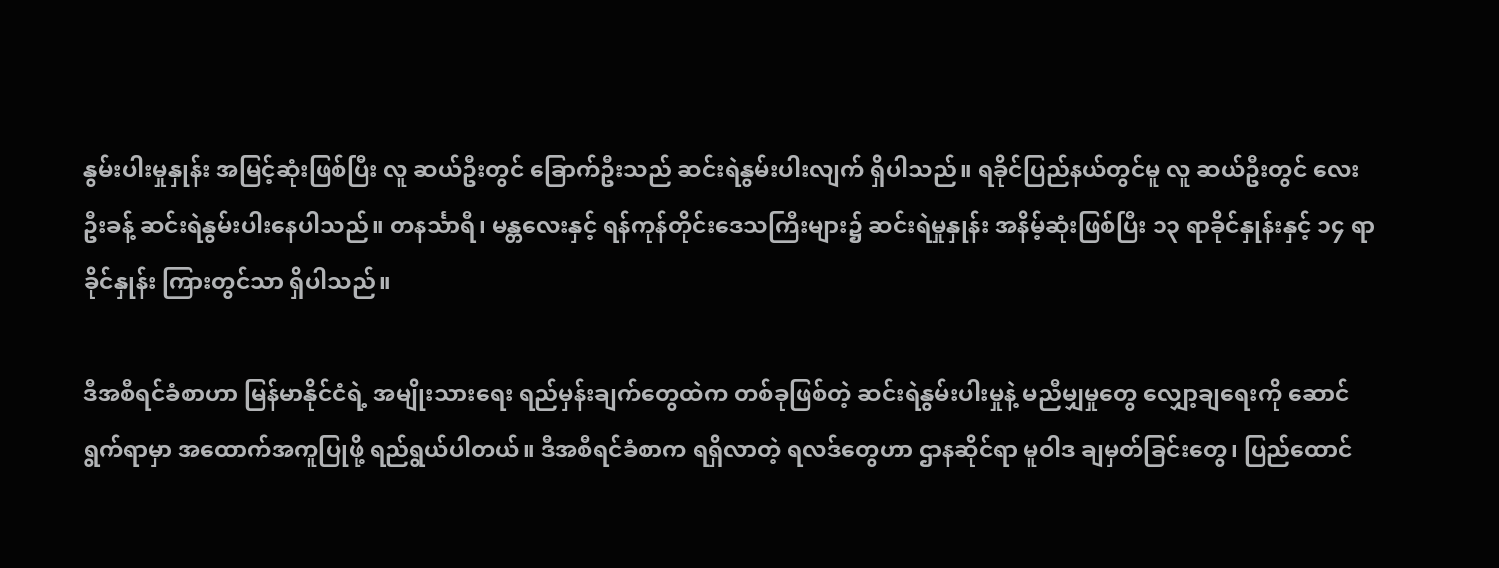နွမ်းပါးမှုနှုန်း အမြင့်ဆုံးဖြစ်ပြီး လူ ဆယ်ဦးတွင် ခြောက်ဦးသည် ဆင်းရဲနွမ်းပါးလျက် ရှိပါသည်။ ရခိုင်ပြည်နယ်တွင်မူ လူ ဆယ်ဦးတွင် လေးဦးခန့် ဆင်းရဲနွမ်းပါးနေပါသည်။ တနင်္သာရီ၊ မန္တလေးနှင့် ရန်ကုန်တိုင်းဒေသကြီးများ၌ ဆင်းရဲမှုနှုန်း အနိမ့်ဆုံးဖြစ်ပြီး ၁၃ ရာခိုင်နှုန်းနှင့် ၁၄ ရာခိုင်နှုန်း ကြားတွင်သာ ရှိပါသည်။

ဒီအစီရင်ခံစာဟာ မြန်မာနိုင်ငံရဲ့ အမျိုးသားရေး ရည်မှန်းချက်တွေထဲက တစ်ခုဖြစ်တဲ့ ဆင်းရဲနွမ်းပါးမှုနဲ့ မညီမျှမှုတွေ လျှော့ချရေးကို ဆောင်ရွက်ရာမှာ အထောက်အကူပြုဖို့ ရည်ရွယ်ပါတယ်။ ဒီအစီရင်ခံစာက ရရှိလာတဲ့ ရလဒ်တွေဟာ ဌာနဆိုင်ရာ မူဝါဒ ချမှတ်ခြင်းတွေ၊ ပြည်ထောင်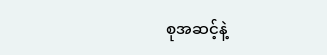စုအဆင့်နဲ့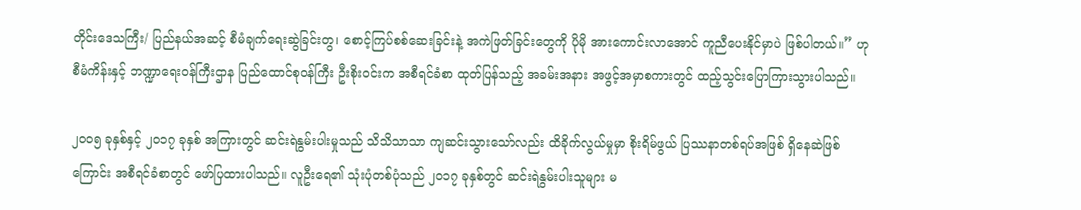တိုင်းဒေသကြီး/ ပြည်နယ်အဆင့် စီမံချက်ရေးဆွဲခြင်းတွ၊ စောင့်ကြပ်စစ်ဆေးခြင်းနဲ့ အကဲဖြတ်ခြင်းတွေကို ပိုမို အားကောင်းလာအောင် ကူညီပေးနိုင်မှာပဲ ဖြစ်ပါတယ်။” ဟု စီမံကိန်းနှင့် ဘဏ္ဍာရေးဝန်ကြီးဌာန ပြည်ထောင်စုဝန်ကြီး ဦးစိုးဝင်းက အစီရင်ခံစာ ထုတ်ပြန်သည့် အခမ်းအနား အဖွင့်အမှာစကားတွင် ထည့်သွင်းပြောကြားသွားပါသည်။

၂၀၀၅ ခုနှစ်နှင့် ၂၀၁၇ ခုနှစ် အကြားတွင် ဆင်းရဲနွမ်းပါးမှုသည် သိသိသာသာ ကျဆင်းသွားသော်လည်း ထိခိုက်လွယ်မှုမှာ စိုးရိမ်ဖွယ် ပြဿနာတစ်ရပ်အဖြစ် ရှိနေဆဲဖြစ်ကြောင်း အစီရင်ခံစာတွင် ဖော်ပြထားပါသည်။ လူဦးရေ၏ သုံးပုံတစ်ပုံသည် ၂၀၁၇ ခုနှစ်တွင် ဆင်းရဲနွမ်းပါးသူများ မ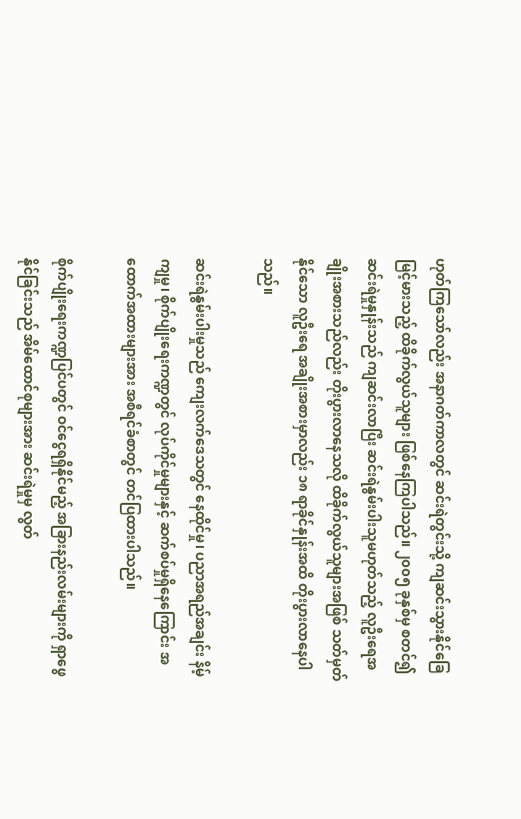ဟုတ်ကြသော်လည်း အနာဂတ်ကာလတွင် ဆင်းရဲတွင်းသို့ ကျဆင်းသွားနိုင်ခြေ မြင့်မားသည့် ထိခိုက်လွယ်သူများ ဖြစ်နေကြပါသည်။ ၂၀၀၅ ခုနှစ်မှ စတင်၍ ဆင်းရဲမှုနှုန်းသည် ကျဆင်းလာပြီး ဆင်းရဲနွမ်းပါးသူမဟုတ်သည့် လူဦးရေအချိုးအစားသည်လည်း တိုးပွားလာနေသလို ထိခိုက်လွယ်သူများအဖြစ် သတ်မှတ်နိုင်သော လူဦးရေ အချိုးအစားမှာလည်း ၁၈ ရာခိုင်နှုန်းအထိ တိုးပွားလာနေပါသည်။

ဆင်းရဲနွမ်းပါးမှုသည် ကျေးလက်ဒေသတွင် နေထိုင်မှု၊ ပညာအရည်အချင်း နိမ့်ကျမှု၊ စိုက်ပျိုးရေးကဏ္ဍတွင် လုပ်ကိုင်မှုများနှင့် ဆက်စပ်မှုရှိနေကြောင်း အထောက်အထားများအား အစီရင်ခံစာတွင် တင်ပြထားပါသည်။

စိုက်ပျိုးရေးကဏ္ဍပြင်ပတွင် ဝင်ငွေရရှိနိုင်မည့် အခြားနည်းလမ်းများကို ရှာဖွေနိုင်ခြင်းသည် အိမ်ထောင်စုများအား ဆင်းရဲမှုမှ လွတ်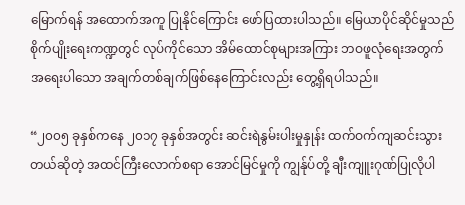မြောက်ရန် အထောက်အကူ ပြုနိုင်ကြောင်း ဖော်ပြထားပါသည်။ မြေယာပိုင်ဆိုင်မှုသည် စိုက်ပျိုးရေးကဏ္ဍတွင် လုပ်ကိုင်သော အိမ်ထောင်စုများအကြား ဘဝဖူလုံရေးအတွက် အရေးပါသော အချက်တစ်ချက်ဖြစ်နေကြောင်းလည်း တွေ့ရှိရပါသည်။

“၂၀၀၅ ခုနှစ်ကနေ ၂၀၁၇ ခုနှစ်အတွင်း ဆင်းရဲနွမ်းပါးမှုနှုန်း ထက်ဝက်ကျဆင်းသွားတယ်ဆိုတဲ့ အထင်ကြီးလောက်စရာ အောင်မြင်မှုကို ကျွန်ုပ်တို့ ချီးကျူးဂုဏ်ပြုလိုပါ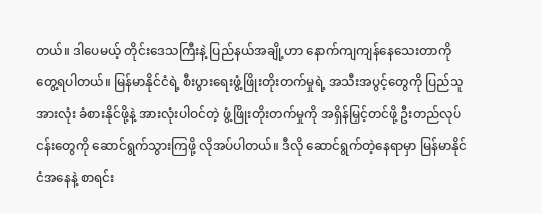တယ်။ ဒါပေမယ့် တိုင်းဒေသကြီးနဲ့ ပြည်နယ်အချို့ဟာ နောက်ကျကျန်နေသေးတာကို တွေ့ရပါတယ်။ မြန်မာနိုင်ငံရဲ့ စီးပွားရေးဖွံ့ဖြိုးတိုးတက်မှုရဲ့ အသီးအပွင့်တွေကို ပြည်သူအားလုံး ခံစားနိုင်ဖို့နဲ့ အားလုံးပါဝင်တဲ့ ဖွံ့ဖြိုးတိုးတက်မှုကို အရှိန်မြှင့်တင်ဖို့ ဦးတည်လုပ်ငန်းတွေကို ဆောင်ရွက်သွားကြဖို့ လိုအပ်ပါတယ်။ ဒီလို ဆောင်ရွက်တဲ့နေရာမှာ မြန်မာနိုင်ငံအနေနဲ့ စာရင်း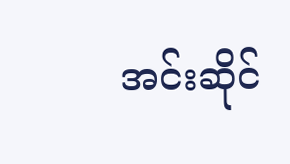အင်းဆိုင်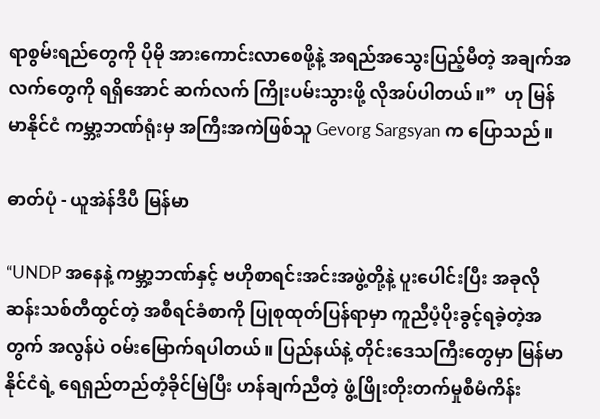ရာစွမ်းရည်တွေကို ပိုမို အားကောင်းလာစေဖို့နဲ့ အရည်အသွေးပြည့်မီတဲ့ အချက်အလက်တွေကို ရရှိအောင် ဆက်လက် ကြိုးပမ်းသွားဖို့ လိုအပ်ပါတယ်။”  ဟု မြန်မာနိုင်ငံ ကမ္ဘာ့ဘဏ်ရုံးမှ အကြီးအကဲဖြစ်သူ Gevorg Sargsyan က ပြောသည်။

ဓာတ်ပုံ - ယူအဲန်ဒီပီ မြန်မာ

“UNDP အနေနဲ့ ကမ္ဘာ့ဘဏ်နှင့် ဗဟိုစာရင်းအင်းအဖွဲ့တို့နဲ့ ပူးပေါင်းပြီး အခုလို ဆန်းသစ်တီထွင်တဲ့ အစီရင်ခံစာကို ပြုစုထုတ်ပြန်ရာမှာ ကူညီပံ့ပိုးခွင့်ရခဲ့တဲ့အတွက် အလွန်ပဲ ဝမ်းမြောက်ရပါတယ်။ ပြည်နယ်နဲ့ တိုင်းဒေသကြီးတွေမှာ မြန်မာနိုင်ငံရဲ့ ရေရှည်တည်တံ့ခိုင်မြဲပြီး ဟန်ချက်ညီတဲ့ ဖွံ့ဖြိုးတိုးတက်မှုစီမံကိန်း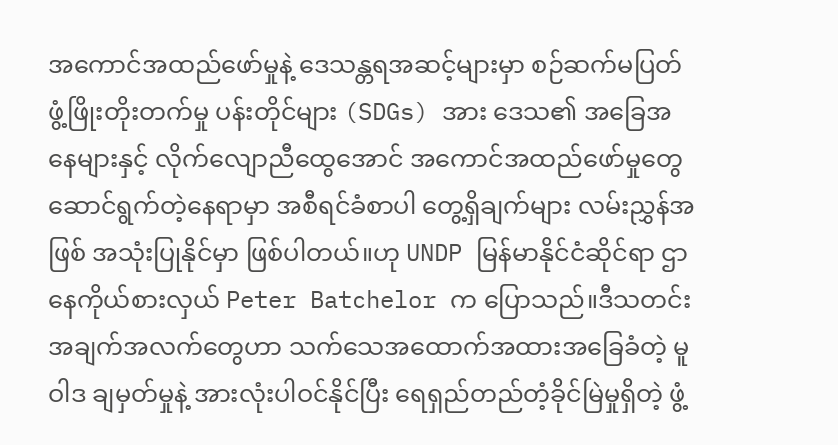အကောင်အထည်ဖော်မှုနဲ့ ဒေသန္တရအဆင့်များမှာ စဉ်ဆက်မပြတ် ဖွံ့ဖြိုးတိုးတက်မှု ပန်းတိုင်များ (SDGs) အား ဒေသ၏ အခြေအနေများနှင့် လိုက်လျောညီထွေအောင် အကောင်အထည်ဖော်မှုတွေ ဆောင်ရွက်တဲ့နေရာမှာ အစီရင်ခံစာပါ တွေ့ရှိချက်များ လမ်းညွှန်အဖြစ် အသုံးပြုနိုင်မှာ ဖြစ်ပါတယ်။ဟု UNDP မြန်မာနိုင်ငံဆိုင်ရာ ဌာနေကိုယ်စားလှယ် Peter Batchelor က ပြောသည်။ဒီသတင်းအချက်အလက်တွေဟာ သက်သေအထောက်အထားအခြေခံတဲ့ မူဝါဒ ချမှတ်မှုနဲ့ အားလုံးပါဝင်နိုင်ပြီး ရေရှည်တည်တံ့ခိုင်မြဲမှုရှိတဲ့ ဖွံ့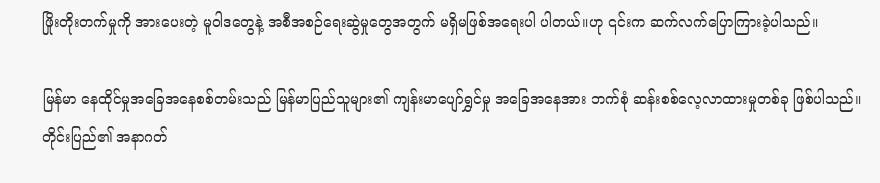ဖြိုးတိုးတက်မှုကို အားပေးတဲ့ မူဝါဒတွေနဲ့ အစီအစဉ်ရေးဆွဲမှုတွေအတွက် မရှိမဖြစ်အရေးပါ ပါတယ်။ဟု ၎င်းက ဆက်လက်ပြောကြားခဲ့ပါသည်။

မြန်မာ နေထိုင်မှုအခြေအနေစစ်တမ်းသည် မြန်မာပြည်သူများ၏ ကျန်းမာပျော်ရွှင်မှု အခြေအနေအား ဘက်စုံ ဆန်းစစ်လေ့လာထားမှုတစ်ခု ဖြစ်ပါသည်။ တိုင်းပြည်၏ အနာဂတ်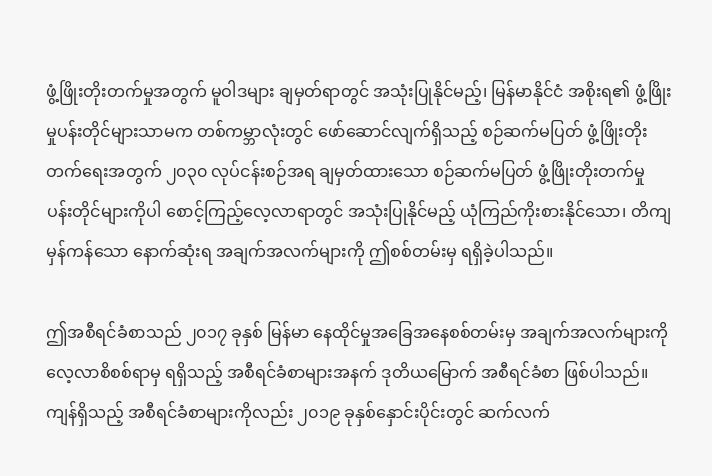ဖွံ့ဖြိုးတိုးတက်မှုအတွက် မူဝါဒများ ချမှတ်ရာတွင် အသုံးပြုနိုင်မည့်၊ မြန်မာနိုင်ငံ အစိုးရ၏ ဖွံ့ဖြိုးမှုပန်းတိုင်များသာမက တစ်ကမ္ဘာလုံးတွင် ဖော်ဆောင်လျက်ရှိသည့် စဉ်ဆက်မပြတ် ဖွံ့ဖြိုးတိုးတက်ရေးအတွက် ၂၀၃၀ လုပ်ငန်းစဉ်အရ ချမှတ်ထားသော စဉ်ဆက်မပြတ် ဖွံ့ဖြိုးတိုးတက်မှု ပန်းတိုင်များကိုပါ စောင့်ကြည့်လေ့လာရာတွင် အသုံးပြုနိုင်မည့် ယုံကြည်ကိုးစားနိုင်သော၊ တိကျမှန်ကန်သော နောက်ဆုံးရ အချက်အလက်များကို ဤစစ်တမ်းမှ ရရှိခဲ့ပါသည်။

ဤအစီရင်ခံစာသည် ၂၀၁၇ ခုနှစ် မြန်မာ နေထိုင်မှုအခြေအနေစစ်တမ်းမှ အချက်အလက်များကို လေ့လာစိစစ်ရာမှ ရရှိသည့် အစီရင်ခံစာများအနက် ဒုတိယမြောက် အစီရင်ခံစာ ဖြစ်ပါသည်။ ကျန်ရှိသည့် အစီရင်ခံစာများကိုလည်း ၂၀၁၉ ခုနှစ်နှောင်းပိုင်းတွင် ဆက်လက်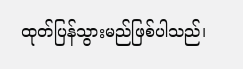ထုတ်ပြန်သွားမည်ဖြစ်ပါသည်၊